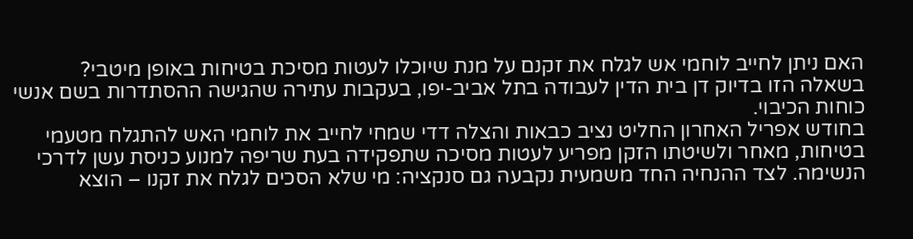האם ניתן לחייב לוחמי אש לגלח את זקנם על מנת שיוכלו לעטות מסיכת בטיחות באופן מיטבי?
בשאלה הזו בדיוק דן בית הדין לעבודה בתל אביב-יפו, בעקבות עתירה שהגישה ההסתדרות בשם אנשי כוחות הכיבוי.
בחודש אפריל האחרון החליט נציב כבאות והצלה דדי שמחי לחייב את לוחמי האש להתגלח מטעמי בטיחות, מאחר ולשיטתו הזקן מפריע לעטות מסיכה שתפקידה בעת שריפה למנוע כניסת עשן לדרכי הנשימה. לצד ההנחיה החד משמעית נקבעה גם סנקציה: מי שלא הסכים לגלח את זקנו – הוצא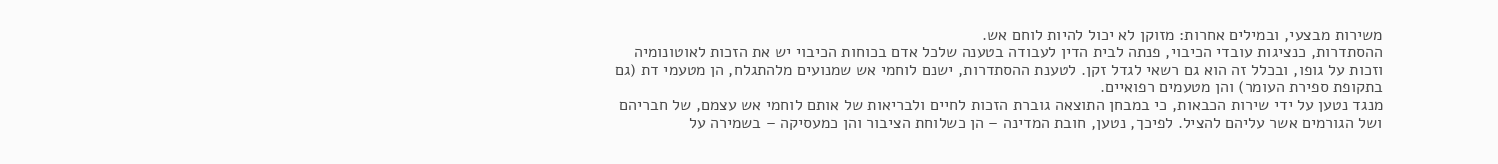משירות מבצעי, ובמילים אחרות: מזוקן לא יכול להיות לוחם אש.
ההסתדרות, כנציגות עובדי הכיבוי, פנתה לבית הדין לעבודה בטענה שלכל אדם בכוחות הכיבוי יש את הזכות לאוטונומיה וזכות על גופו, ובכלל זה הוא גם רשאי לגדל זקן. לטענת ההסתדרות, ישנם לוחמי אש שמנועים מלהתגלח, הן מטעמי דת (גם בתקופת ספירת העומר) והן מטעמים רפואיים.
מנגד נטען על ידי שירות הכבאות, כי במבחן התוצאה גוברת הזכות לחיים ולבריאות של אותם לוחמי אש עצמם, של חבריהם ושל הגורמים אשר עליהם להציל. לפיכך, נטען, חובת המדינה – הן כשלוחת הציבור והן כמעסיקה – בשמירה על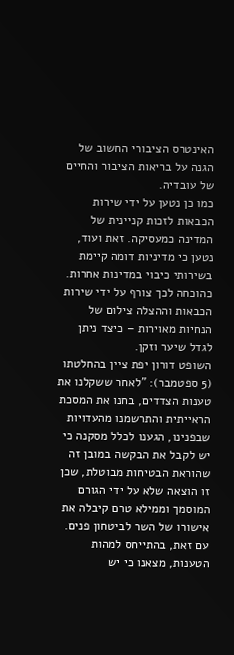האינטרס הציבורי החשוב של הגנה על בריאות הציבור והחיים של עובדיה.
כמו כן נטען על ידי שירות הכבאות לזכות קניינית של המדינה כמעסיקה. זאת ועוד, נטען כי מדיניות דומה קיימת בשירותי כיבוי במדינות אחרות. כהוכחה לכך צורף על ידי שירות הכבאות וההצלה צילום של הנחיות מאוירות – כיצד ניתן לגדל שיער וזקן.
השופט דורון יפת ציין בהחלטתו (5 ספטמבר): "לאחר ששקלנו את טענות הצדדים, בחנו את המסכת הראייתית והתרשמנו מהעדויות שבפנינו, הגענו לכלל מסקנה כי יש לקבל את הבקשה במובן זה שהוראת הבטיחות מבוטלת, שכן זו הוצאה שלא על ידי הגורם המוסמך וממילא טרם קיבלה את אישורו של השר לביטחון פנים. עם זאת, בהתייחס למהות הטענות, מצאנו כי יש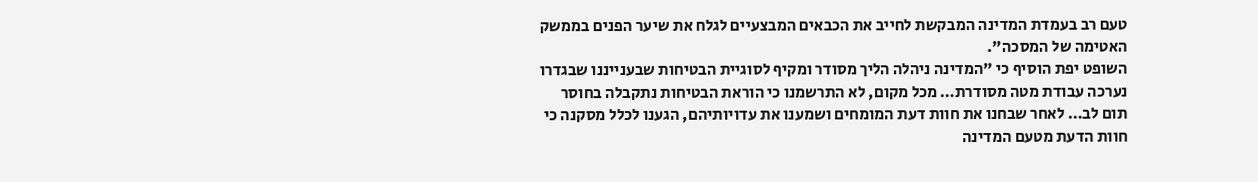טעם רב בעמדת המדינה המבקשת לחייב את הכבאים המבצעיים לגלח את שיער הפנים בממשק האטימה של המסכה".
השופט יפת הוסיף כי "המדינה ניהלה הליך מסודר ומקיף לסוגיית הבטיחות שבענייננו שבגדרו נערכה עבודת מטה מסודרת… מכל מקום, לא התרשמנו כי הוראת הבטיחות נתקבלה בחוסר תום לב… לאחר שבחנו את חוות דעת המומחים ושמענו את עדויותיהם, הגענו לכלל מסקנה כי חוות הדעת מטעם המדינה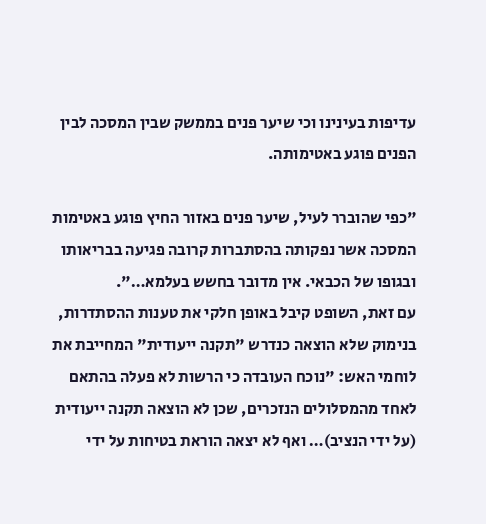עדיפות בעינינו וכי שיער פנים בממשק שבין המסכה לבין הפנים פוגע באטימותה.

"כפי שהוברר לעיל, שיער פנים באזור החיץ פוגע באטימות המסכה אשר נפקותה בהסתברות קרובה פגיעה בבריאותו ובגופו של הכבאי. אין מדובר בחשש בעלמא…".
עם זאת, השופט קיבל באופן חלקי את טענות ההסתדרות, בנימוק שלא הוצאה כנדרש "תקנה ייעודית" המחייבת את לוחמי האש: "נוכח העובדה כי הרשות לא פעלה בהתאם לאחד מהמסלולים הנזכרים, שכן לא הוצאה תקנה ייעודית (על ידי הנציב)… ואף לא יצאה הוראת בטיחות על ידי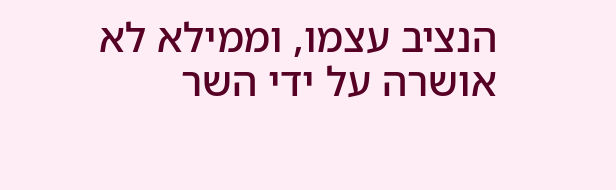הנציב עצמו, וממילא לא אושרה על ידי השר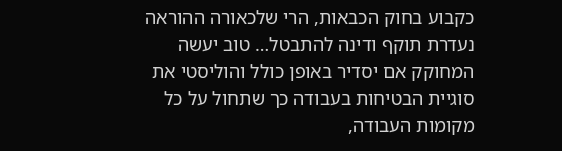כקבוע בחוק הכבאות, הרי שלכאורה ההוראה נעדרת תוקף ודינה להתבטל… טוב יעשה המחוקק אם יסדיר באופן כולל והוליסטי את סוגיית הבטיחות בעבודה כך שתחול על כל מקומות העבודה,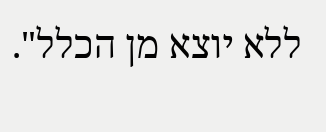ללא יוצא מן הכלל".